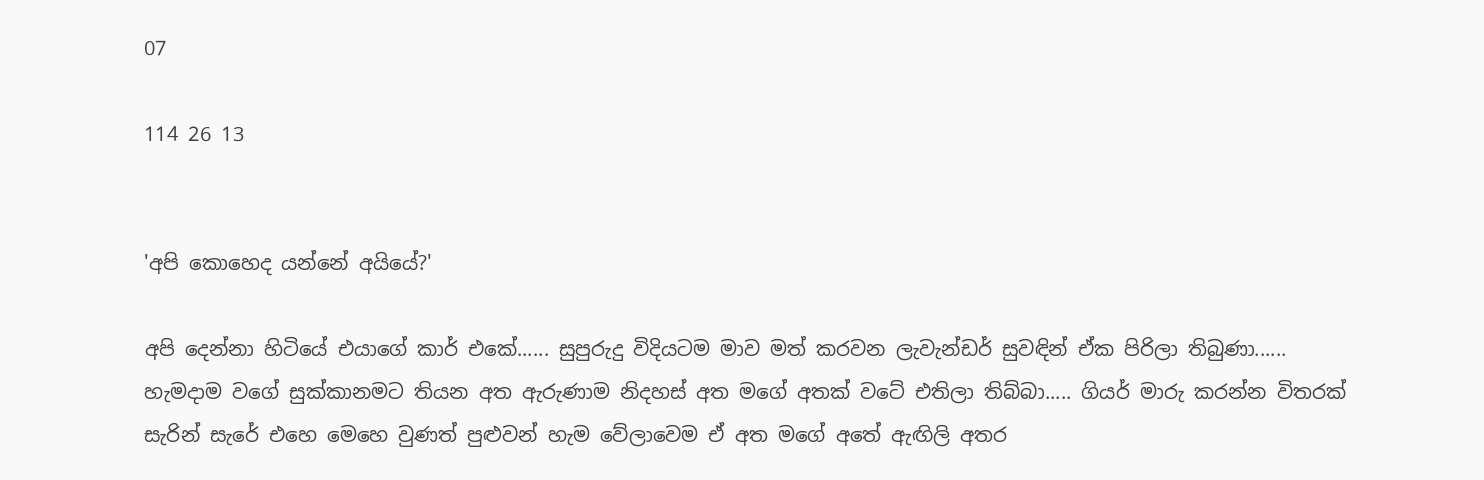07

114 26 13


'අපි කොහෙද යන්නේ අයියේ?'

අපි දෙන්නා හිටියේ එයාගේ කාර් එකේ...... සුපුරුදු විදියටම මාව මත් කරවන ලැවැන්ඩර් සුවඳින් ඒක පිරිලා තිබුණා...... හැමදාම වගේ සුක්කානමට තියන අත ඇරුණාම නිදහස් අත මගේ අතක් වටේ එතිලා තිබ්බා..... ගියර් මාරු කරන්න විතරක් සැරින් සැරේ එහෙ මෙහෙ වුණත් පුළුවන් හැම වේලාවෙම ඒ අත මගේ අතේ ඇඟිලි අතර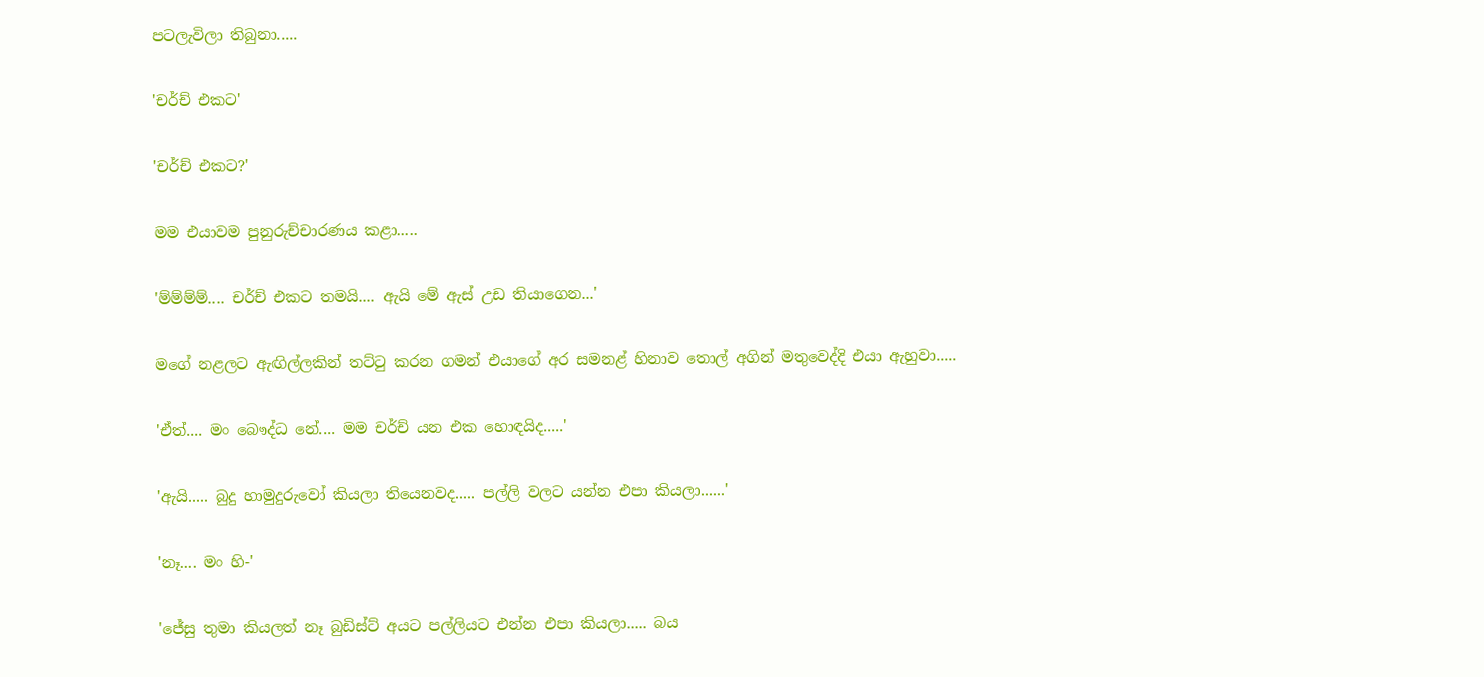පටලැවිලා තිබුනා.....

'චර්ච් එකට'

'චර්ච් එකට?'

මම එයාවම පුනුරුච්චාරණය කළා.....

'ම්ම්ම්ම්.... චර්ච් එකට තමයි.... ඇයි මේ ඇස් උඩ තියාගෙන...'

මගේ නළලට ඇඟිල්ලකින් තට්ටු කරන ගමන් එයාගේ අර සමනළ් හිනාව තොල් අගින් මතුවෙද්දි එයා ඇහුවා.....

'ඒත්.... මං බෞද්ධ නේ.... මම චර්ච් යන එක හොඳයිද.....'

'ඇයි..... බුදු හාමුදුරුවෝ කියලා තියෙනවද..... පල්ලි වලට යන්න එපා කියලා......'

'නෑ.... මං හි-'

'ජේසු තුමා කියලත් නෑ බුඩිස්ට් අයට පල්ලියට එන්න එපා කියලා..... බය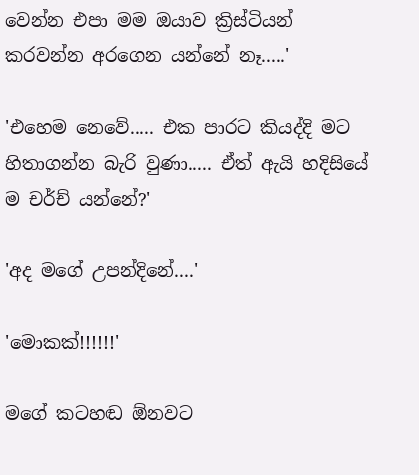වෙන්න එපා මම ඔයාව ක්‍රිස්ටියන් කරවන්න අරගෙන යන්නේ නෑ.....'

'එහෙම නෙවේ..... එක පාරට කියද්දි මට හිතාගන්න බැරි වුණා..... ඒත් ඇයි හදිසියේ ම චර්ච් යන්නේ?'

'අද මගේ උපන්දිනේ....'

'මොකක්!!!!!!'

මගේ කටහඬ ඕනවට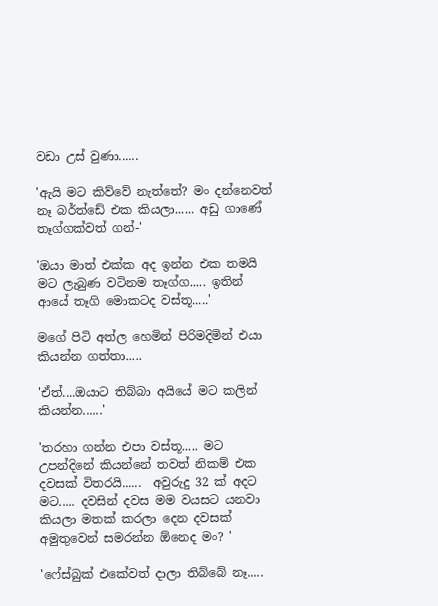වඩා උස් වුණා......

'ඇයි මට කිව්වේ නැත්තේ? මං දන්නෙවත් නෑ බර්ත්ඩේ එක කියලා...... අඩු ගාණේ තෑග්ගක්වත් ගන්-'

'ඔයා මාත් එක්ක අද ඉන්න එක තමයි මට ලැබුණ වටිනම තෑග්ග..... ඉතින් ආයේ තෑගි මොකටද වස්තූ.....'

මගේ පිටි අත්ල හෙමින් පිරිමදිමින් එයා කියන්න ගත්තා.....

'ඒත්....ඔයාට තිබ්බා අයියේ මට කලින් කියන්න......'

'තරහා ගන්න එපා වස්තූ..... මට උපන්දිනේ කියන්නේ තවත් නිකම් එක දවසක් විතරයි......  අවුරුදු 32 ක් අදට මට..... දවසින් දවස මම වයසට යනවා කියලා මතක් කරලා දෙන දවසක් අමුතුවෙන් සමරන්න ඕනෙද මං? '

'ෆේස්බුක් එකේවත් දාලා තිබ්බේ නෑ.....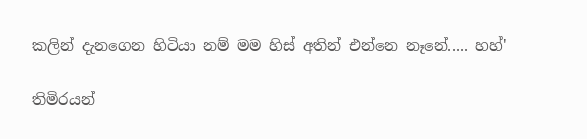කලින් දැනගෙන හිටියා නම් මම හිස් අතින් එන්නෙ නෑනේ..... හහ්'

තිමිරයන්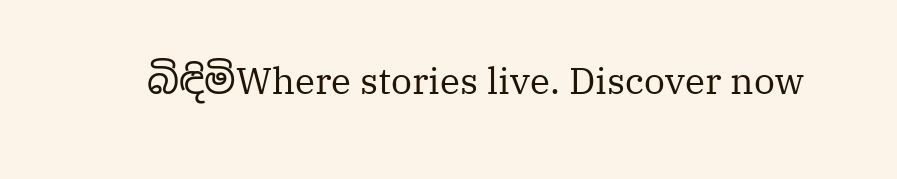බිඳිමිWhere stories live. Discover now